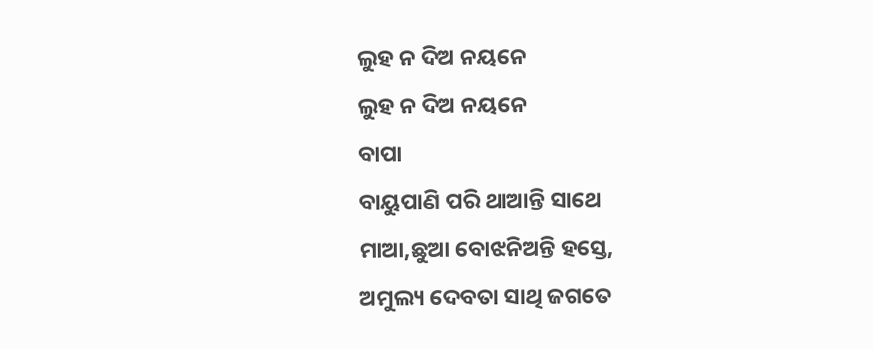ଲୁହ ନ ଦିଅ ନୟନେ
ଲୁହ ନ ଦିଅ ନୟନେ
ବାପା
ବାୟୁପାଣି ପରି ଥାଆନ୍ତି ସାଥେ
ମାଆ,ଛୁଆ ବୋଝନିଅନ୍ତି ହସ୍ତେ,
ଅମୁଲ୍ୟ ଦେବତା ସାଥି ଜଗତେ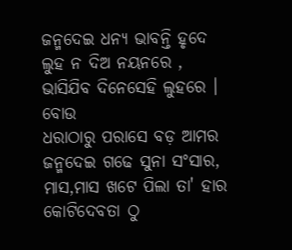ଜନ୍ମଦେଇ ଧନ୍ୟ ଭାବନ୍ତି ହୃଦେ
ଲୁହ ନ ଦିଅ ନୟନରେ ,
ଭାସିଯିବ ଦିନେସେହି ଲୁହରେ ।
ବୋଉ
ଧରାଠାରୁ ପରାସେ ବଡ଼ ଆମର
ଜନ୍ମଦେଇ ଗଢେ ସୁନା ସଂସାର,
ମାସ,ମାସ ଖଟେ ପିଲା ତା' ହାର
କୋଟିଦେବତା ଠୁ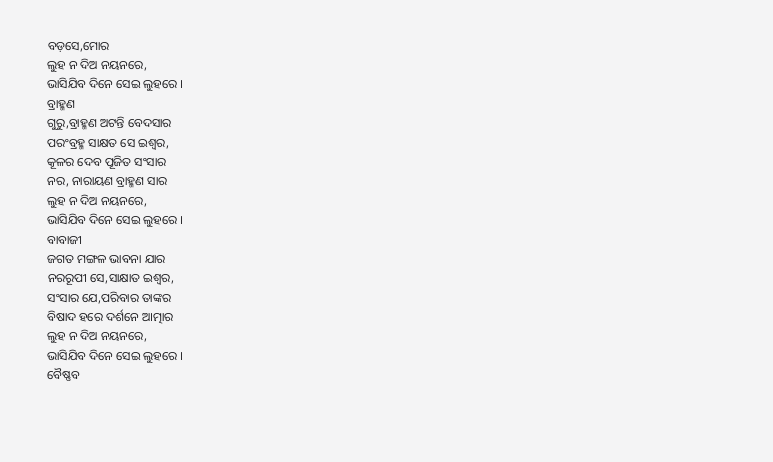ବଡ଼ସେ,ମୋର
ଲୁହ ନ ଦିଅ ନୟନରେ,
ଭାସିଯିବ ଦିନେ ସେଇ ଲୁହରେ ।
ବ୍ରାହ୍ମଣ
ଗୁରୁ,ବ୍ରାହ୍ମଣ ଅଟନ୍ତି ବେଦସାର
ପରଂବ୍ରହ୍ମ ସାକ୍ଷତ ସେ ଇଶ୍ୱର,
କୂଳର ଦେବ ପୂଜିତ ସଂସାର
ନର, ନାରାୟଣ ବ୍ରାହ୍ମଣ ସାର
ଲୁହ ନ ଦିଅ ନୟନରେ,
ଭାସିଯିବ ଦିନେ ସେଇ ଲୁହରେ ।
ବାବାଜୀ
ଜଗତ ମଙ୍ଗଳ ଭାବନା ଯାର
ନରରୂପୀ ସେ,ସାକ୍ଷାତ ଇଶ୍ୱର,
ସଂସାର ଯେ,ପରିବାର ତାଙ୍କର
ବିଷାଦ ହରେ ଦର୍ଶନେ ଆତ୍ମାର
ଲୁହ ନ ଦିଅ ନୟନରେ,
ଭାସିଯିବ ଦିନେ ସେଇ ଲୁହରେ ।
ବୈଷ୍ଣବ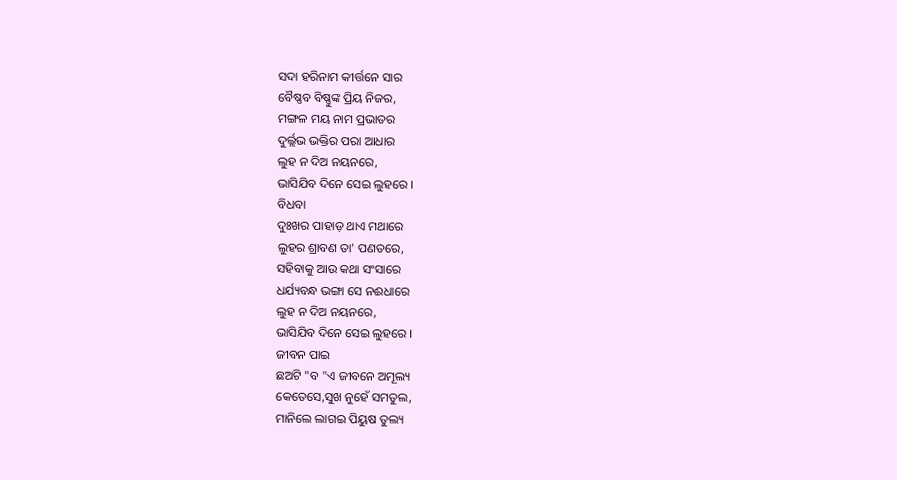ସଦା ହରିନାମ କୀର୍ତ୍ତନେ ସାର
ବୈଷ୍ଣବ ବିଷ୍ଣୁଙ୍କ ପ୍ରିୟ ନିଜର,
ମଙ୍ଗଳ ମୟ ନାମ ପ୍ରଭାତର
ଦୁର୍ଲ୍ଲଭ ଭକ୍ତିର ପରା ଆଧାର
ଲୁହ ନ ଦିଅ ନୟନରେ,
ଭାସିଯିବ ଦିନେ ସେଇ ଲୁହରେ ।
ବିଧବା
ଦୁଃଖର ପାହାଡ଼ ଥାଏ ମଥାରେ
ଲୁହର ଶ୍ରାବଣ ତା' ପଣତରେ,
ସହିବାକୁ ଆଉ କଥା ସଂସାରେ
ଧର୍ଯ୍ୟବନ୍ଧ ଭଙ୍ଗା ସେ ନଈଧାରେ
ଲୁହ ନ ଦିଅ ନୟନରେ,
ଭାସିଯିବ ଦିନେ ସେଇ ଲୁହରେ ।
ଜୀବନ ପାଇ
ଛଅଟି "ବ "ଏ ଜୀବନେ ଅମୂଲ୍ୟ
କେତେସେ,ସୁଖ ନୁହେଁ ସମତୁଲ,
ମାନିଲେ ଲାଗଇ ପିୟୁଷ ତୁଲ୍ୟ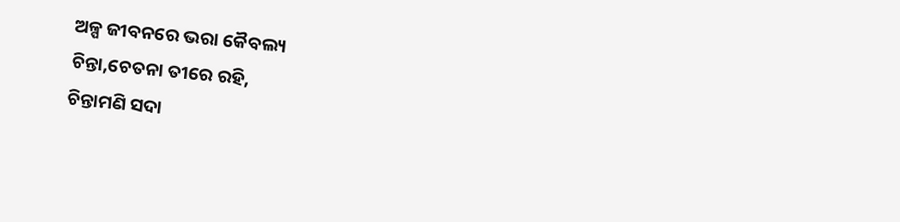ଅଳ୍ପ ଜୀବନରେ ଭରା କୈବଲ୍ୟ
ଚିନ୍ତା,ଚେତନା ତୀରେ ରହି,
ଚିନ୍ତାମଣି ସଦା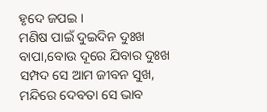ହୃଦେ ଜପଇ ।
ମଣିଷ ପାଇଁ ଦୁଇଦିନ ଦୁଃଖ
ବାପା,ବୋଉ ଦୂରେ ଯିବାର ଦୁଃଖ
ସମ୍ପଦ ସେ ଆମ ଜୀବନ ସୁଖ,
ମନ୍ଦିରେ ଦେବତା ସେ ଭାବ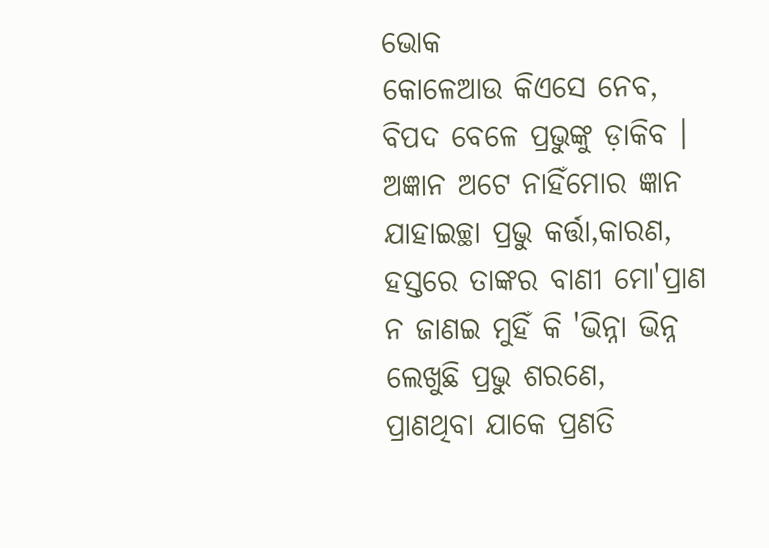ଭୋକ
କୋଳେଆଉ କିଏସେ ନେବ,
ବିପଦ ବେଳେ ପ୍ରଭୁଙ୍କୁ ଡ଼ାକିବ ।
ଅଜ୍ଞାନ ଅଟେ ନାହିଁମୋର ଜ୍ଞାନ
ଯାହାଇଚ୍ଛା ପ୍ରଭୁ କର୍ତ୍ତା,କାରଣ,
ହସ୍ତରେ ତାଙ୍କର ବାଣୀ ମୋ'ପ୍ରାଣ
ନ ଜାଣଇ ମୁହିଁ କି 'ଭିନ୍ନା ଭିନ୍ନ
ଲେଖୁଛି ପ୍ରଭୁ ଶରଣେ,
ପ୍ରାଣଥିବା ଯାକେ ପ୍ରଣତି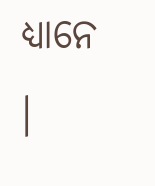ଧ୍ୟାନେ ।